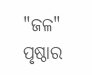"ଜଳ" ପୃଷ୍ଠାର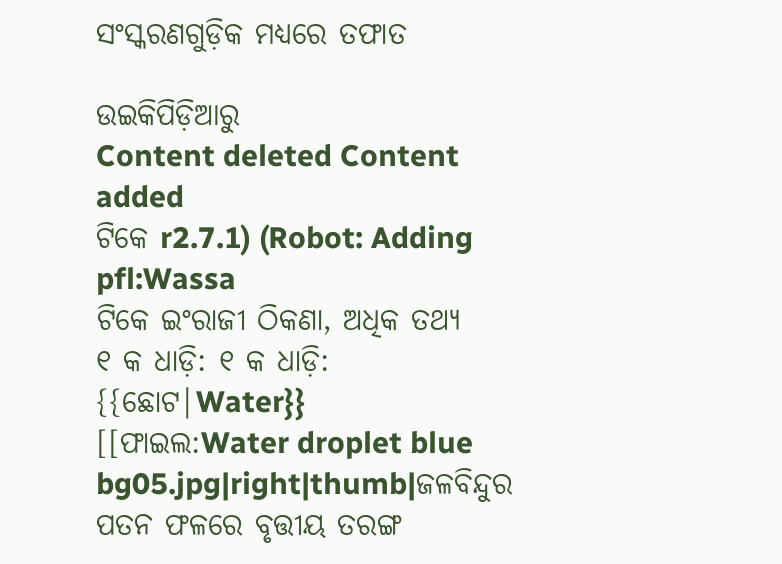ସଂସ୍କରଣ‌ଗୁଡ଼ିକ ମଧ୍ୟରେ ତଫାତ

ଉଇକିପିଡ଼ିଆ‌ରୁ
Content deleted Content added
ଟିକେ r2.7.1) (Robot: Adding pfl:Wassa
ଟିକେ ଇଂରାଜୀ ଠିକଣା, ଅଧିକ ତଥ୍ୟ
୧ କ ଧାଡ଼ି: ୧ କ ଧାଡ଼ି:
{{ଛୋଟ|Water}}
[[ଫାଇଲ:Water droplet blue bg05.jpg|right|thumb|ଜଳବିନ୍ଦୁର ପତନ ଫଳରେ ବୃତ୍ତୀୟ ତରଙ୍ଗ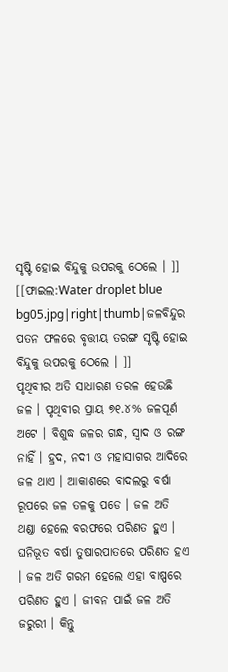ସୃଷ୍ଟି ହୋଇ ବିନ୍ଦୁକୁ ଉପରକୁ ଠେଲେ । ]]
[[ଫାଇଲ:Water droplet blue bg05.jpg|right|thumb|ଜଳବିନ୍ଦୁର ପତନ ଫଳରେ ବୃତ୍ତୀୟ ତରଙ୍ଗ ସୃଷ୍ଟି ହୋଇ ବିନ୍ଦୁକୁ ଉପରକୁ ଠେଲେ । ]]
ପୃଥିବୀର ଅତି ସାଧାରଣ ତରଳ ହେଉଛି ଜଳ । ପୃଥିବୀର ପ୍ରାୟ ୭୧.୪% ଜଳପୂର୍ଣ ଅଟେ । ବିଶୁଦ୍ଧ ଜଳର ଗନ୍ଧ, ସ୍ୱାଦ ଓ ରଙ୍ଗ ନାହିଁ । ହ୍ରଦ, ନଦୀ ଓ ମହାସାଗର ଆଦିରେ ଜଳ ଥାଏ । ଆକାଶରେ ବାଦଲରୁ ବର୍ଷା ରୂପରେ ଜଳ ତଳକୁ ପଡେ । ଜଳ ଅତି ଥଣ୍ଡା ହେଲେ ବରଫରେ ପରିଣତ ହୁଏ । ଘନିଭୂତ ବର୍ଷା ତୁଷାରପାତରେ ପରିଣତ ହଏ । ଜଳ ଅତି ଗରମ ହେଲେ ଏହା ବାଷ୍ପରେ ପରିଣତ ହୁଏ । ଜୀବନ ପାଇଁ ଜଳ ଅତି ଜରୁରୀ । କିନ୍ତୁ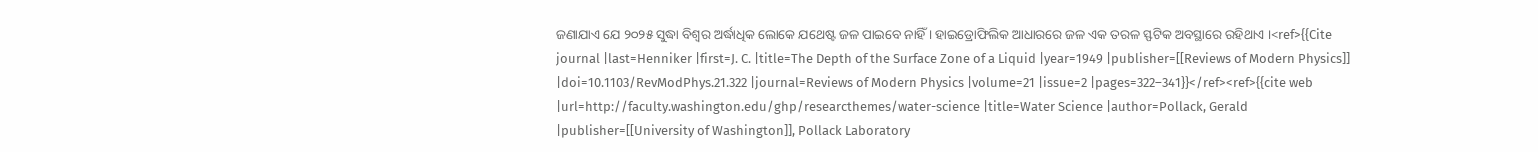ଜଣାଯାଏ ଯେ ୨୦୨୫ ସୁଦ୍ଧା ବିଶ୍ୱର ଅର୍ଦ୍ଧାଧିକ ଲୋକେ ଯଥେଷ୍ଟ ଜଳ ପାଇବେ ନାହିଁ । ହାଇଡ୍ରୋଫିଲିକ ଆଧାରରେ ଜଳ ଏକ ତରଳ ସ୍ଫଟିକ ଅବସ୍ଥାରେ ରହିଥାଏ ।<ref>{{Cite journal |last=Henniker |first=J. C. |title=The Depth of the Surface Zone of a Liquid |year=1949 |publisher=[[Reviews of Modern Physics]] |doi=10.1103/RevModPhys.21.322 |journal=Reviews of Modern Physics |volume=21 |issue=2 |pages=322–341}}</ref><ref>{{cite web |url=http://faculty.washington.edu/ghp/researcthemes/water-science |title=Water Science |author=Pollack, Gerald |publisher=[[University of Washington]], Pollack Laboratory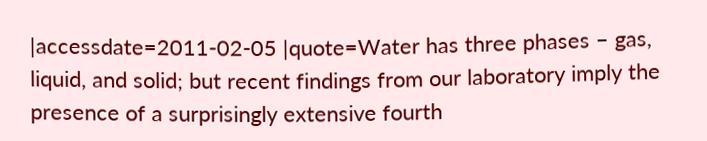|accessdate=2011-02-05 |quote=Water has three phases – gas, liquid, and solid; but recent findings from our laboratory imply the presence of a surprisingly extensive fourth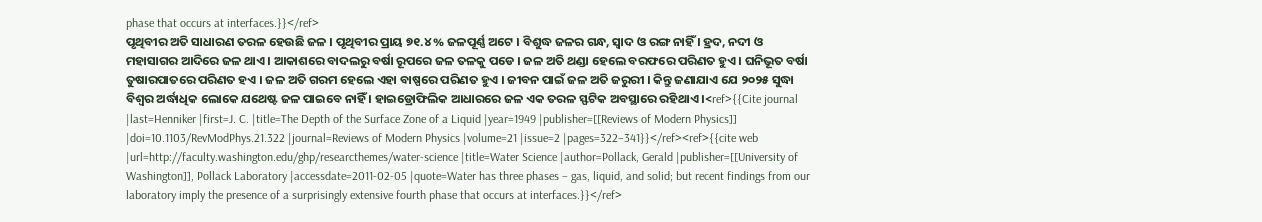phase that occurs at interfaces.}}</ref>
ପୃଥିବୀର ଅତି ସାଧାରଣ ତରଳ ହେଉଛି ଜଳ । ପୃଥିବୀର ପ୍ରାୟ ୭୧.୪% ଜଳପୂର୍ଣ୍ଣ ଅଟେ । ବିଶୁଦ୍ଧ ଜଳର ଗନ୍ଧ, ସ୍ୱାଦ ଓ ରଙ୍ଗ ନାହିଁ । ହ୍ରଦ, ନଦୀ ଓ ମହାସାଗର ଆଦିରେ ଜଳ ଥାଏ । ଆକାଶରେ ବାଦଲରୁ ବର୍ଷା ରୂପରେ ଜଳ ତଳକୁ ପଡେ । ଜଳ ଅତି ଥଣ୍ଡା ହେଲେ ବରଫରେ ପରିଣତ ହୁଏ । ଘନିଭୂତ ବର୍ଷା ତୁଷାରପାତରେ ପରିଣତ ହଏ । ଜଳ ଅତି ଗରମ ହେଲେ ଏହା ବାଷ୍ପରେ ପରିଣତ ହୁଏ । ଜୀବନ ପାଇଁ ଜଳ ଅତି ଜରୁରୀ । କିନ୍ତୁ ଜଣାଯାଏ ଯେ ୨୦୨୫ ସୁଦ୍ଧା ବିଶ୍ୱର ଅର୍ଦ୍ଧାଧିକ ଲୋକେ ଯଥେଷ୍ଟ ଜଳ ପାଇବେ ନାହିଁ । ହାଇଡ୍ରୋଫିଲିକ ଆଧାରରେ ଜଳ ଏକ ତରଳ ସ୍ଫଟିକ ଅବସ୍ଥାରେ ରହିଥାଏ ।<ref>{{Cite journal |last=Henniker |first=J. C. |title=The Depth of the Surface Zone of a Liquid |year=1949 |publisher=[[Reviews of Modern Physics]] |doi=10.1103/RevModPhys.21.322 |journal=Reviews of Modern Physics |volume=21 |issue=2 |pages=322–341}}</ref><ref>{{cite web |url=http://faculty.washington.edu/ghp/researcthemes/water-science |title=Water Science |author=Pollack, Gerald |publisher=[[University of Washington]], Pollack Laboratory |accessdate=2011-02-05 |quote=Water has three phases – gas, liquid, and solid; but recent findings from our laboratory imply the presence of a surprisingly extensive fourth phase that occurs at interfaces.}}</ref>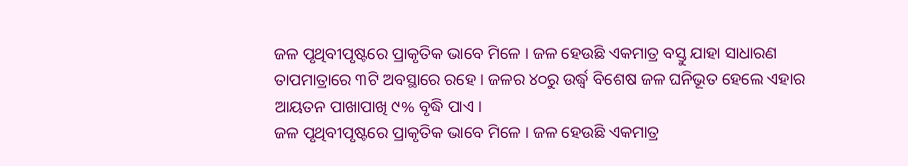ଜଳ ପୃଥିବୀପୃଷ୍ଟରେ ପ୍ରାକୃତିକ ଭାବେ ମିଳେ । ଜଳ ହେଉଛି ଏକମାତ୍ର ବସ୍ତୁ ଯାହା ସାଧାରଣ ତାପମାତ୍ରାରେ ୩ଟି ଅବସ୍ଥାରେ ରହେ । ଜଳର ୪୦ରୁ ଉର୍ଦ୍ଧ୍ୱ ବିଶେଷ ଜଳ ଘନିଭୂତ ହେଲେ ଏହାର ଆୟତନ ପାଖାପାଖି ୯% ବୃଦ୍ଧି ପାଏ ।
ଜଳ ପୃଥିବୀପୃଷ୍ଟରେ ପ୍ରାକୃତିକ ଭାବେ ମିଳେ । ଜଳ ହେଉଛି ଏକମାତ୍ର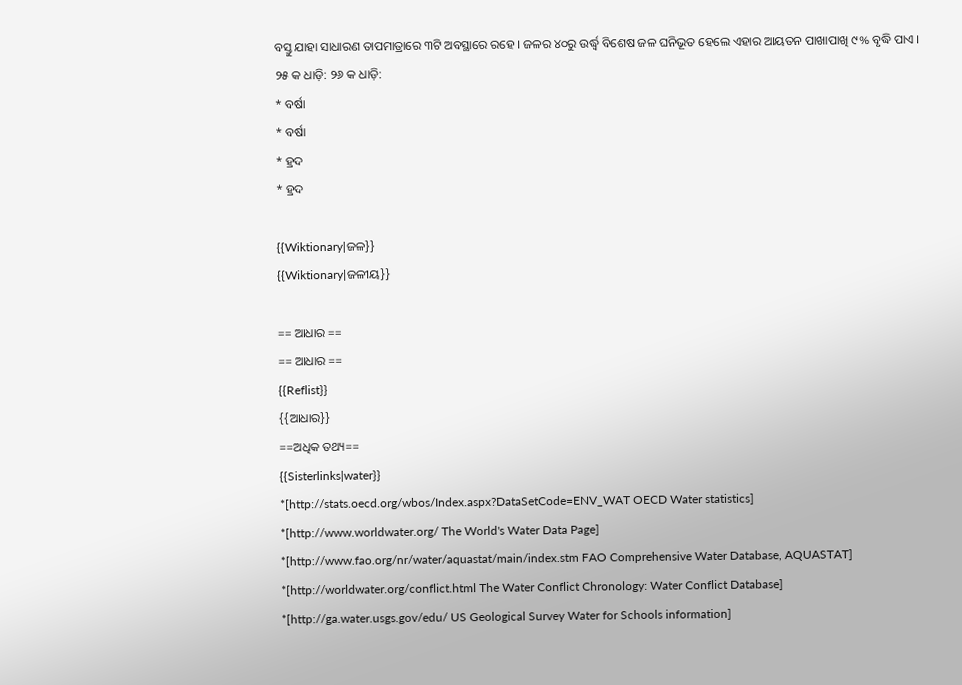ବସ୍ତୁ ଯାହା ସାଧାରଣ ତାପମାତ୍ରାରେ ୩ଟି ଅବସ୍ଥାରେ ରହେ । ଜଳର ୪୦ରୁ ଉର୍ଦ୍ଧ୍ୱ ବିଶେଷ ଜଳ ଘନିଭୂତ ହେଲେ ଏହାର ଆୟତନ ପାଖାପାଖି ୯% ବୃଦ୍ଧି ପାଏ ।
୨୫ କ ଧାଡ଼ି: ୨୬ କ ଧାଡ଼ି:
* ବର୍ଷା
* ବର୍ଷା
* ହ୍ରଦ
* ହ୍ରଦ

{{Wiktionary|ଜଳ}}
{{Wiktionary|ଜଳୀୟ}}

== ଆଧାର ==
== ଆଧାର ==
{{Reflist}}
{{ଆଧାର}}
==ଅଧିକ ତଥ୍ୟ==
{{Sisterlinks|water}}
*[http://stats.oecd.org/wbos/Index.aspx?DataSetCode=ENV_WAT OECD Water statistics]
*[http://www.worldwater.org/ The World's Water Data Page]
*[http://www.fao.org/nr/water/aquastat/main/index.stm FAO Comprehensive Water Database, AQUASTAT]
*[http://worldwater.org/conflict.html The Water Conflict Chronology: Water Conflict Database]
*[http://ga.water.usgs.gov/edu/ US Geological Survey Water for Schools information]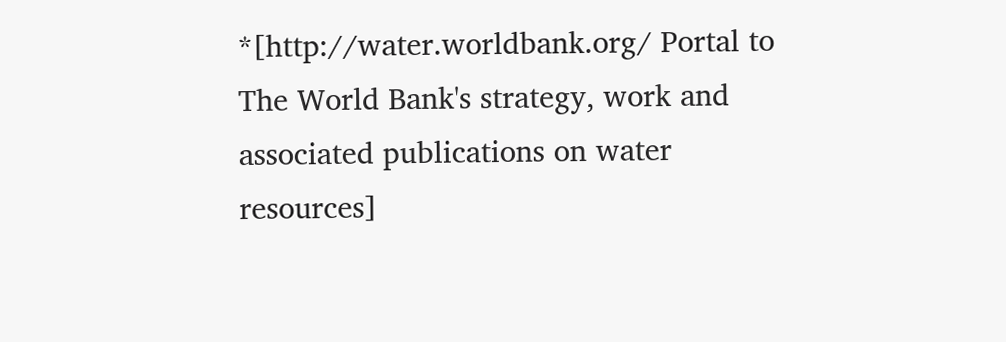*[http://water.worldbank.org/ Portal to The World Bank's strategy, work and associated publications on water resources]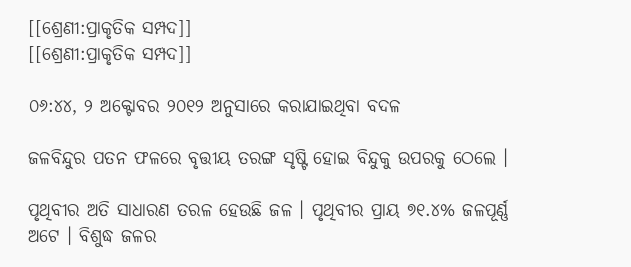[[ଶ୍ରେଣୀ:ପ୍ରାକୃତିକ ସମ୍ପଦ]]
[[ଶ୍ରେଣୀ:ପ୍ରାକୃତିକ ସମ୍ପଦ]]

୦୬:୪୪, ୨ ଅକ୍ଟୋବର ୨୦୧୨ ଅନୁସାରେ କରାଯାଇଥିବା ବଦଳ

ଜଳବିନ୍ଦୁର ପତନ ଫଳରେ ବୃତ୍ତୀୟ ତରଙ୍ଗ ସୃଷ୍ଟି ହୋଇ ବିନ୍ଦୁକୁ ଉପରକୁ ଠେଲେ ।

ପୃଥିବୀର ଅତି ସାଧାରଣ ତରଳ ହେଉଛି ଜଳ । ପୃଥିବୀର ପ୍ରାୟ ୭୧.୪% ଜଳପୂର୍ଣ୍ଣ ଅଟେ । ବିଶୁଦ୍ଧ ଜଳର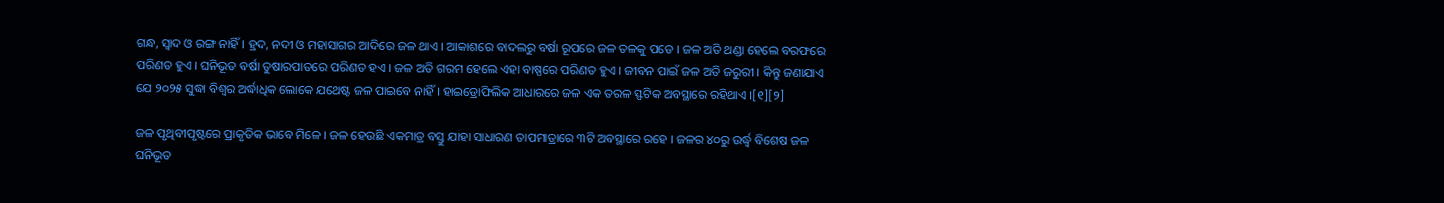ଗନ୍ଧ, ସ୍ୱାଦ ଓ ରଙ୍ଗ ନାହିଁ । ହ୍ରଦ, ନଦୀ ଓ ମହାସାଗର ଆଦିରେ ଜଳ ଥାଏ । ଆକାଶରେ ବାଦଲରୁ ବର୍ଷା ରୂପରେ ଜଳ ତଳକୁ ପଡେ । ଜଳ ଅତି ଥଣ୍ଡା ହେଲେ ବରଫରେ ପରିଣତ ହୁଏ । ଘନିଭୂତ ବର୍ଷା ତୁଷାରପାତରେ ପରିଣତ ହଏ । ଜଳ ଅତି ଗରମ ହେଲେ ଏହା ବାଷ୍ପରେ ପରିଣତ ହୁଏ । ଜୀବନ ପାଇଁ ଜଳ ଅତି ଜରୁରୀ । କିନ୍ତୁ ଜଣାଯାଏ ଯେ ୨୦୨୫ ସୁଦ୍ଧା ବିଶ୍ୱର ଅର୍ଦ୍ଧାଧିକ ଲୋକେ ଯଥେଷ୍ଟ ଜଳ ପାଇବେ ନାହିଁ । ହାଇଡ୍ରୋଫିଲିକ ଆଧାରରେ ଜଳ ଏକ ତରଳ ସ୍ଫଟିକ ଅବସ୍ଥାରେ ରହିଥାଏ ।[୧][୨]

ଜଳ ପୃଥିବୀପୃଷ୍ଟରେ ପ୍ରାକୃତିକ ଭାବେ ମିଳେ । ଜଳ ହେଉଛି ଏକମାତ୍ର ବସ୍ତୁ ଯାହା ସାଧାରଣ ତାପମାତ୍ରାରେ ୩ଟି ଅବସ୍ଥାରେ ରହେ । ଜଳର ୪୦ରୁ ଉର୍ଦ୍ଧ୍ୱ ବିଶେଷ ଜଳ ଘନିଭୂତ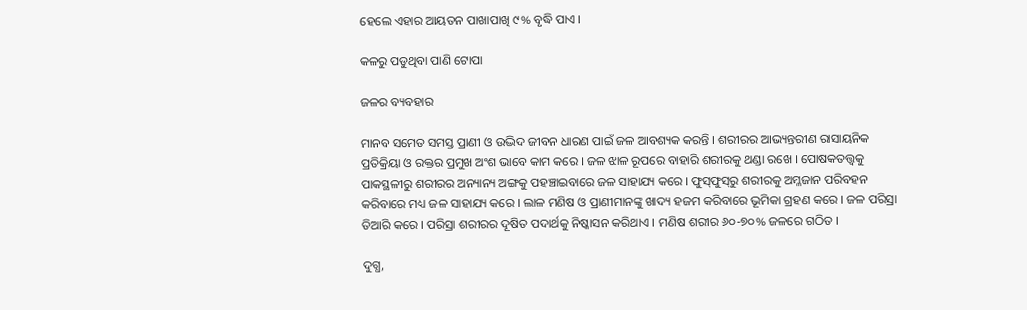ହେଲେ ଏହାର ଆୟତନ ପାଖାପାଖି ୯% ବୃଦ୍ଧି ପାଏ ।

କଳରୁ ପଡୁଥିବା ପାଣି ଟୋପା

ଜଳର ବ୍ୟବହାର

ମାନବ ସମେତ ସମସ୍ତ ପ୍ରାଣୀ ଓ ଉଦ୍ଭିଦ ଜୀବନ ଧାରଣ ପାଇଁ ଜଳ ଆବଶ୍ୟକ କରନ୍ତି । ଶରୀରର ଆଭ୍ୟନ୍ତରୀଣ ରାସାୟନିକ ପ୍ରତିକ୍ରିୟା ଓ ରକ୍ତର ପ୍ରମୁଖ ଅଂଶ ଭାବେ କାମ କରେ । ଜଳ ଝାଳ ରୂପରେ ବାହାରି ଶରୀରକୁ ଥଣ୍ଡା ରଖେ । ପୋଷକତତ୍ତ୍ୱକୁ ପାକସ୍ଥଳୀରୁ ଶରୀରର ଅନ୍ୟାନ୍ୟ ଅଙ୍ଗକୁ ପହଞ୍ଚାଇବାରେ ଜଳ ସାହାଯ୍ୟ କରେ । ଫୁସ୍‌ଫୁସ୍‌ରୁ ଶରୀରକୁ ଅମ୍ଳଜାନ ପରିବହନ କରିବାରେ ମଧ୍ୟ ଜଳ ସାହାଯ୍ୟ କରେ । ଲାଳ ମଣିଷ ଓ ପ୍ରାଣୀମାନଙ୍କୁ ଖାଦ୍ୟ ହଜମ କରିବାରେ ଭୂମିକା ଗ୍ରହଣ କରେ । ଜଳ ପରିସ୍ରା ତିଆରି କରେ । ପରିସ୍ରା ଶରୀରର ଦୂଷିତ ପଦାର୍ଥକୁ ନିଷ୍କାସନ କରିଥାଏ । ମଣିଷ ଶରୀର ୬୦-୭୦% ଜଳରେ ଗଠିତ ।

ଦୁଗ୍ଧ,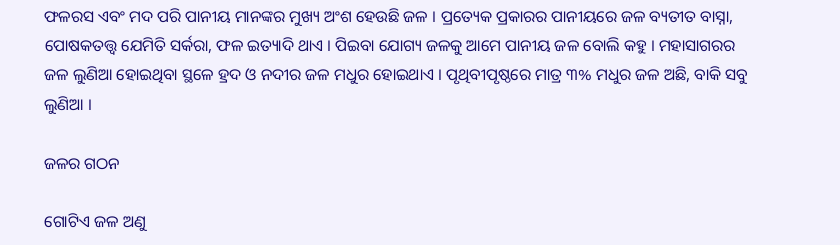ଫଳରସ ଏବଂ ମଦ ପରି ପାନୀୟ ମାନଙ୍କର ମୁଖ୍ୟ ଅଂଶ ହେଉଛି ଜଳ । ପ୍ରତ୍ୟେକ ପ୍ରକାରର ପାନୀୟରେ ଜଳ ବ୍ୟତୀତ ବାସ୍ନା, ପୋଷକତତ୍ତ୍ୱ ଯେମିତି ସର୍କରା, ଫଳ ଇତ୍ୟାଦି ଥାଏ । ପିଇବା ଯୋଗ୍ୟ ଜଳକୁ ଆମେ ପାନୀୟ ଜଳ ବୋଲି କହୁ । ମହାସାଗରର ଜଳ ଲୁଣିଆ ହୋଇଥିବା ସ୍ଥଳେ ହ୍ରଦ ଓ ନଦୀର ଜଳ ମଧୁର ହୋଇଥାଏ । ପୃଥିବୀପୃଷ୍ଠରେ ମାତ୍ର ୩% ମଧୁର ଜଳ ଅଛି, ବାକି ସବୁ ଲୁଣିଆ ।

ଜଳର ଗଠନ

ଗୋଟିଏ ଜଳ ଅଣୁ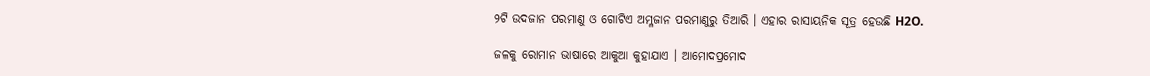୨ଟି ଉଦଜାନ ପରମାଣୁ ଓ ଗୋଟିଏ ଅମ୍ଳଜାନ ପରମାଣୁରୁ ତିଆରି । ଏହାର ରାସାୟନିକ ସୂତ୍ର ହେଉଛି H2O.

ଜଳକୁ ରୋମାନ ଭାଷାରେ ଆକୁଆ କୁହାଯାଏ । ଆମୋଦପ୍ରମୋଦ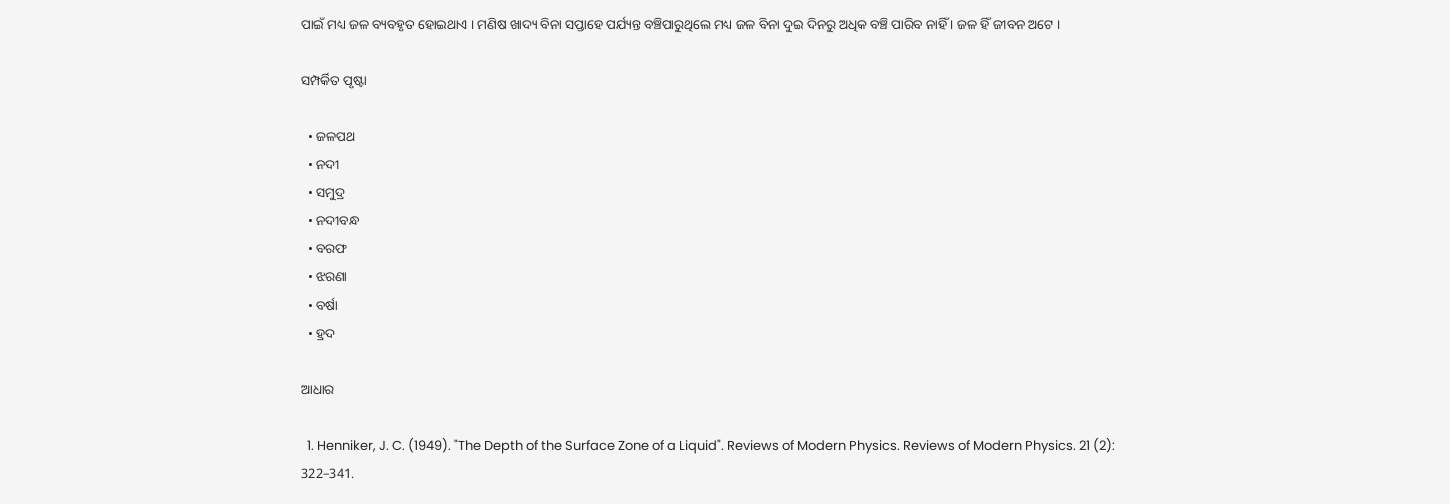ପାଇଁ ମଧ୍ୟ ଜଳ ବ୍ୟବହୃତ ହୋଇଥାଏ । ମଣିଷ ଖାଦ୍ୟ ବିନା ସପ୍ତାହେ ପର୍ଯ୍ୟନ୍ତ ବଞ୍ଚିପାରୁଥିଲେ ମଧ୍ୟ ଜଳ ବିନା ଦୁଇ ଦିନରୁ ଅଧିକ ବଞ୍ଚି ପାରିବ ନାହିଁ । ଜଳ ହିଁ ଜୀବନ ଅଟେ ।

ସମ୍ପର୍କିତ ପୃଷ୍ଟା

  • ଜଳପଥ
  • ନଦୀ
  • ସମୁଦ୍ର
  • ନଦୀବନ୍ଧ
  • ବରଫ
  • ଝରଣା
  • ବର୍ଷା
  • ହ୍ରଦ

ଆଧାର

  1. Henniker, J. C. (1949). "The Depth of the Surface Zone of a Liquid". Reviews of Modern Physics. Reviews of Modern Physics. 21 (2): 322–341.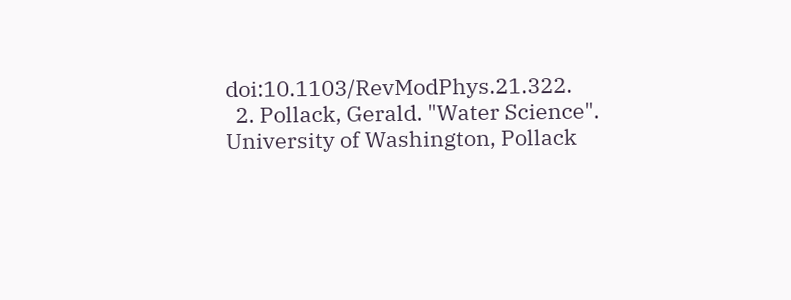doi:10.1103/RevModPhys.21.322.
  2. Pollack, Gerald. "Water Science". University of Washington, Pollack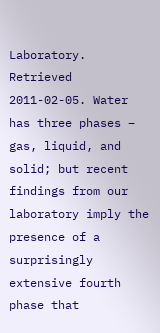Laboratory. Retrieved 2011-02-05. Water has three phases – gas, liquid, and solid; but recent findings from our laboratory imply the presence of a surprisingly extensive fourth phase that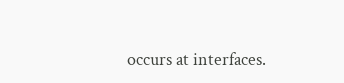occurs at interfaces.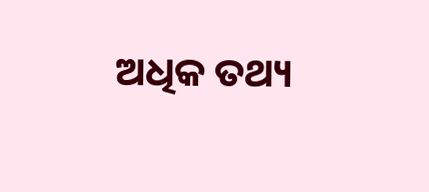ଅଧିକ ତଥ୍ୟ